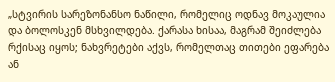„სტვირის სარეზონანსო ნაწილი, რომელიც ოდნავ მოკაულია და ბოლოსკენ მსხვილდება. ქარასა ხისაა, მაგრამ შეიძლება რქისაც იყოს; ნახვრეტები აქვს, რომელთაც თითები ეფარება ან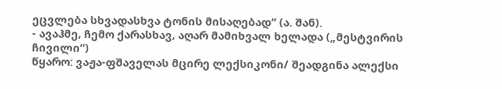ეცვლება სხვადასხვა ტონის მისაღებად“ (ა. შან).
- ავაჰმე, ჩემო ქარასხავ, აღარ მამიხვალ ხელადა („მესტვირის ჩივილი“)
წყარო: ვაჟა-ფშაველას მცირე ლექსიკონი/ შეადგინა ალექსი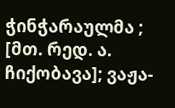ჭინჭარაულმა ; [მთ. რედ. ა. ჩიქობავა]; ვაჟა-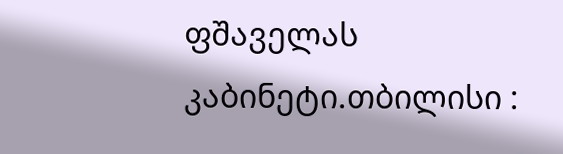ფშაველას კაბინეტი.თბილისი :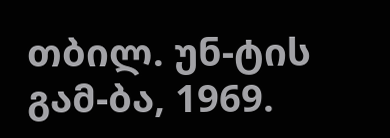თბილ. უნ-ტის გამ-ბა, 1969.